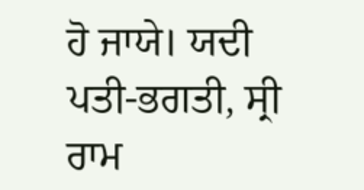ਹੋ ਜਾਯੇ। ਯਦੀ ਪਤੀ-ਭਗਤੀ, ਸ੍ਰੀ ਰਾਮ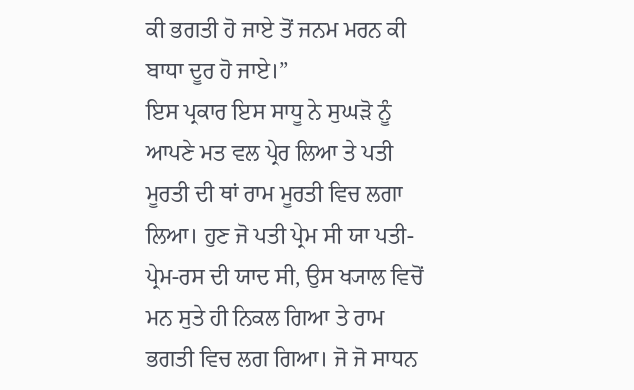ਕੀ ਭਗਤੀ ਹੋ ਜਾਏ ਤੋਂ ਜਨਮ ਮਰਨ ਕੀ ਬਾਧਾ ਦੂਰ ਹੋ ਜਾਏ।”
ਇਸ ਪ੍ਰਕਾਰ ਇਸ ਸਾਧੂ ਨੇ ਸੁਘੜੋ ਨੂੰ ਆਪਣੇ ਮਤ ਵਲ ਪ੍ਰੇਰ ਲਿਆ ਤੇ ਪਤੀ ਮੂਰਤੀ ਦੀ ਥਾਂ ਰਾਮ ਮੂਰਤੀ ਵਿਚ ਲਗਾ ਲਿਆ। ਹੁਣ ਜੋ ਪਤੀ ਪ੍ਰੇਮ ਸੀ ਯਾ ਪਤੀ-ਪ੍ਰੇਮ-ਰਸ ਦੀ ਯਾਦ ਸੀ, ਉਸ ਖ੍ਯਾਲ ਵਿਚੋਂ ਮਨ ਸੁਤੇ ਹੀ ਨਿਕਲ ਗਿਆ ਤੇ ਰਾਮ ਭਗਤੀ ਵਿਚ ਲਗ ਗਿਆ। ਜੋ ਜੋ ਸਾਧਨ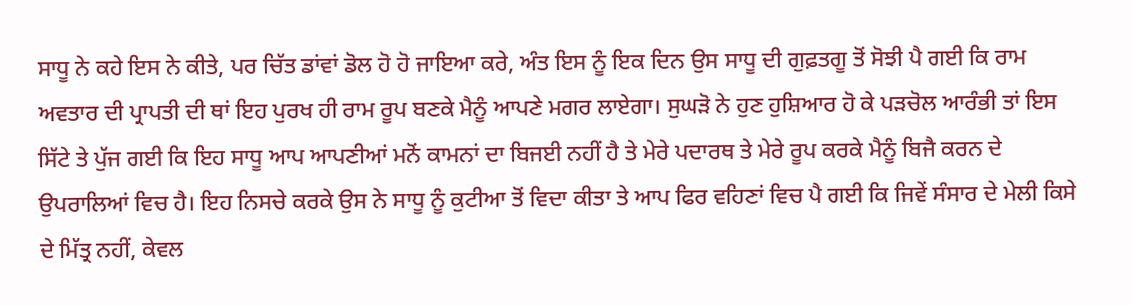ਸਾਧੂ ਨੇ ਕਹੇ ਇਸ ਨੇ ਕੀਤੇ, ਪਰ ਚਿੱਤ ਡਾਂਵਾਂ ਡੋਲ ਹੋ ਹੋ ਜਾਇਆ ਕਰੇ, ਅੰਤ ਇਸ ਨੂੰ ਇਕ ਦਿਨ ਉਸ ਸਾਧੂ ਦੀ ਗੁਫ਼ਤਗੂ ਤੋਂ ਸੋਝੀ ਪੈ ਗਈ ਕਿ ਰਾਮ ਅਵਤਾਰ ਦੀ ਪ੍ਰਾਪਤੀ ਦੀ ਥਾਂ ਇਹ ਪੁਰਖ ਹੀ ਰਾਮ ਰੂਪ ਬਣਕੇ ਮੈਨੂੰ ਆਪਣੇ ਮਗਰ ਲਾਏਗਾ। ਸੁਘੜੋ ਨੇ ਹੁਣ ਹੁਸ਼ਿਆਰ ਹੋ ਕੇ ਪੜਚੋਲ ਆਰੰਭੀ ਤਾਂ ਇਸ ਸਿੱਟੇ ਤੇ ਪੁੱਜ ਗਈ ਕਿ ਇਹ ਸਾਧੂ ਆਪ ਆਪਣੀਆਂ ਮਨੋਂ ਕਾਮਨਾਂ ਦਾ ਬਿਜਈ ਨਹੀਂ ਹੈ ਤੇ ਮੇਰੇ ਪਦਾਰਥ ਤੇ ਮੇਰੇ ਰੂਪ ਕਰਕੇ ਮੈਨੂੰ ਬਿਜੈ ਕਰਨ ਦੇ ਉਪਰਾਲਿਆਂ ਵਿਚ ਹੈ। ਇਹ ਨਿਸਚੇ ਕਰਕੇ ਉਸ ਨੇ ਸਾਧੂ ਨੂੰ ਕੁਟੀਆ ਤੋਂ ਵਿਦਾ ਕੀਤਾ ਤੇ ਆਪ ਫਿਰ ਵਹਿਣਾਂ ਵਿਚ ਪੈ ਗਈ ਕਿ ਜਿਵੇਂ ਸੰਸਾਰ ਦੇ ਮੇਲੀ ਕਿਸੇ ਦੇ ਮਿੱਤ੍ਰ ਨਹੀਂ, ਕੇਵਲ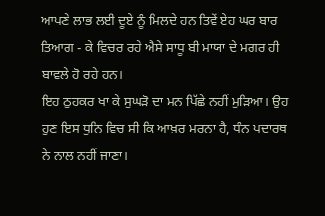ਆਪਣੇ ਲਾਭ ਲਈ ਦੂਏ ਨੂੰ ਮਿਲਦੇ ਹਨ ਤਿਵੇਂ ਏਹ ਘਰ ਬਾਰ ਤਿਆਗ - ਕੇ ਵਿਚਰ ਰਹੇ ਐਸੇ ਸਾਧੂ ਬੀ ਮਾਯਾ ਦੇ ਮਗਰ ਹੀ ਬਾਵਲੇ ਹੋ ਰਹੇ ਹਨ।
ਇਹ ਠੁਹਕਰ ਖਾ ਕੇ ਸੁਘੜੋ ਦਾ ਮਨ ਪਿੱਛੇ ਨਹੀਂ ਮੁੜਿਆ। ਉਹ ਹੁਣ ਇਸ ਧੁਨਿ ਵਿਚ ਸੀ ਕਿ ਆਖ਼ਰ ਮਰਨਾ ਹੈ, ਧੰਨ ਪਦਾਰਥ ਨੇ ਨਾਲ ਨਹੀਂ ਜਾਣਾ।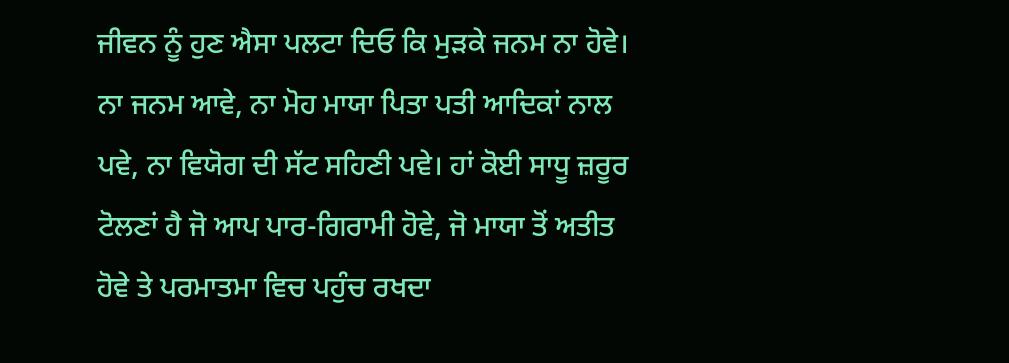ਜੀਵਨ ਨੂੰ ਹੁਣ ਐਸਾ ਪਲਟਾ ਦਿਓ ਕਿ ਮੁੜਕੇ ਜਨਮ ਨਾ ਹੋਵੇ। ਨਾ ਜਨਮ ਆਵੇ, ਨਾ ਮੋਹ ਮਾਯਾ ਪਿਤਾ ਪਤੀ ਆਦਿਕਾਂ ਨਾਲ ਪਵੇ, ਨਾ ਵਿਯੋਗ ਦੀ ਸੱਟ ਸਹਿਣੀ ਪਵੇ। ਹਾਂ ਕੋਈ ਸਾਧੂ ਜ਼ਰੂਰ ਟੋਲਣਾਂ ਹੈ ਜੋ ਆਪ ਪਾਰ-ਗਿਰਾਮੀ ਹੋਵੇ, ਜੋ ਮਾਯਾ ਤੋਂ ਅਤੀਤ ਹੋਵੇ ਤੇ ਪਰਮਾਤਮਾ ਵਿਚ ਪਹੁੰਚ ਰਖਦਾ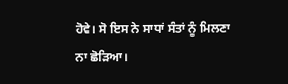ਹੋਵੇ। ਸੋ ਇਸ ਨੇ ਸਾਧਾਂ ਸੰਤਾਂ ਨੂੰ ਮਿਲਣਾ ਨਾ ਛੋੜਿਆ।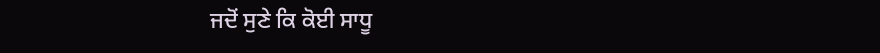ਜਦੋਂ ਸੁਣੇ ਕਿ ਕੋਈ ਸਾਧੂ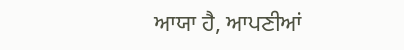ਆਯਾ ਹੈ, ਆਪਣੀਆਂ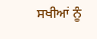ਸਖੀਆਂ ਨੂੰ